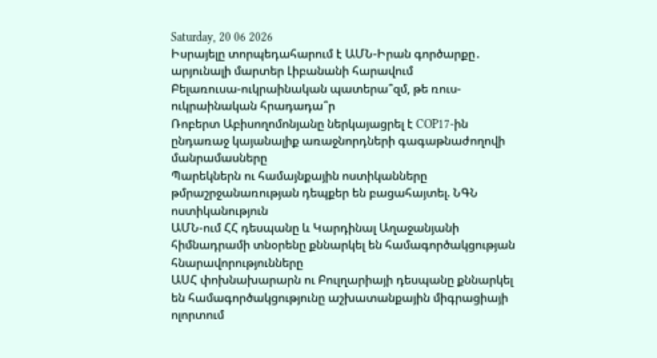Saturday, 20 06 2026
Իսրայելը տորպեդահարում է ԱՄՆ-Իրան գործարքը․ արյունալի մարտեր Լիբանանի հարավում
Բելառուսա-ուկրաինական պատերա՞զմ, թե ռուս-ուկրաինական հրադադա՞ր
Ռոբերտ Աբիսողոմոնյանը ներկայացրել է COP17-ին ընդառաջ կայանալիք առաջնորդների գագաթնաժողովի մանրամասները
Պարեկներն ու համայնքային ոստիկանները թմրաշրջանառության դեպքեր են բացահայտել. ՆԳՆ ոստիկանություն
ԱՄՆ-ում ՀՀ դեսպանը և Կարդինալ Աղաջանյանի հիմնադրամի տնօրենը քննարկել են համագործակցության հնարավորությունները
ԱՍՀ փոխնախարարն ու Բուլղարիայի դեսպանը քննարկել են համագործակցությունը աշխատանքային միգրացիայի ոլորտում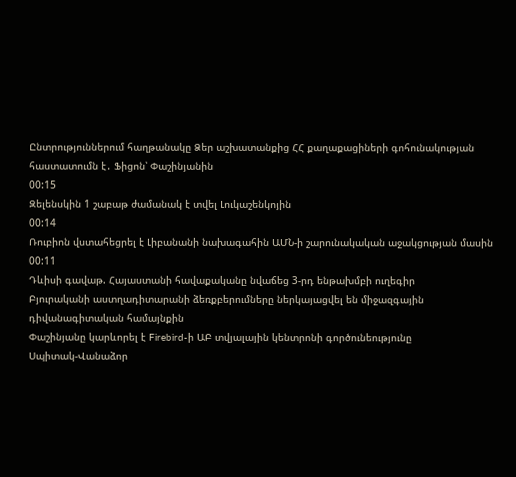Ընտրություններում հաղթանակը Ձեր աշխատանքից ՀՀ քաղաքացիների գոհունակության հաստատումն է․ Ֆիցոն՝ Փաշինյանին
00:15
Զելենսկին 1 շաբաթ ժամանակ է տվել Լուկաշենկոյին
00:14
Ռուբիոն վստահեցրել է Լիբանանի նախագահին ԱՄՆ-ի շարունակական աջակցության մասին
00:11
Դևիսի գավաթ. Հայաստանի հավաքականը նվաճեց 3-րդ ենթախմբի ուղեգիր
Բյուրականի աստղադիտարանի ձեռքբերումները ներկայացվել են միջազգային դիվանագիտական համայնքին
Փաշինյանը կարևորել է Firebird-ի ԱԲ տվյալային կենտրոնի գործունեությունը
Սպիտակ-Վանաձոր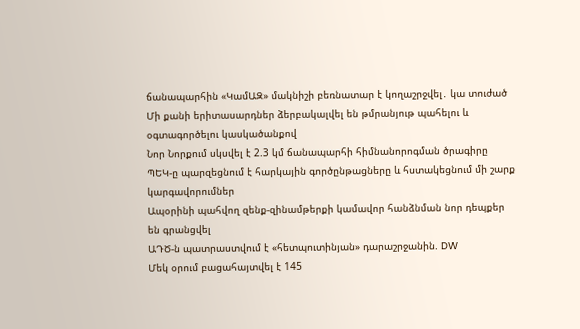ճանապարհին «ԿամԱԶ» մակնիշի բեռնատար է կողաշրջվել․ կա տուժած
Մի քանի երիտասարդներ ձերբակալվել են թմրանյութ պահելու և օգտագործելու կասկածանքով
Նոր Նորքում սկսվել է 2.3 կմ ճանապարհի հիմնանորոգման ծրագիրը
ՊԵԿ-ը պարզեցնում է հարկային գործընթացները և հստակեցնում մի շարք կարգավորումներ
Ապօրինի պահվող զենք-զինամթերքի կամավոր հանձնման նոր դեպքեր են գրանցվել
ԱԴԾ-ն պատրաստվում է «հետպուտինյան» դարաշրջանին. DW
Մեկ օրում բացահայտվել է 145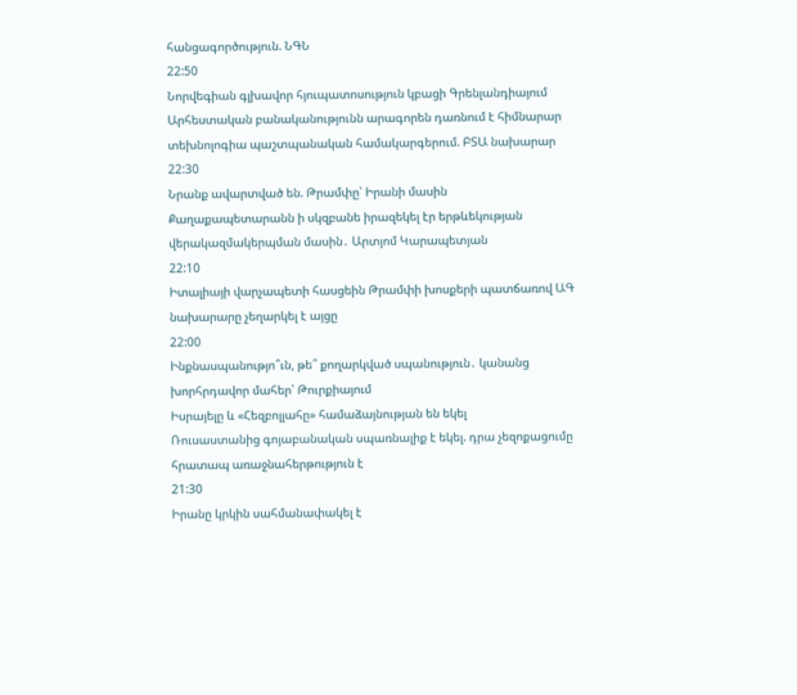հանցագործություն. ՆԳՆ
22:50
Նորվեգիան գլխավոր հյուպատոսություն կբացի Գրենլանդիայում
Արհեստական բանականությունն արագորեն դառնում է հիմնարար տեխնոլոգիա պաշտպանական համակարգերում. ԲՏԱ նախարար
22:30
Նրանք ավարտված են. Թրամփը՝ Իրանի մասին
Քաղաքապետարանն ի սկզբանե իրազեկել էր երթևեկության վերակազմակերպման մասին․ Արտյոմ Կարապետյան
22:10
Իտալիայի վարչապետի հասցեին Թրամփի խոսքերի պատճառով ԱԳ նախարարը չեղարկել է այցը
22:00
Ինքնասպանությո՞ւն, թե՞ քողարկված սպանություն․ կանանց խորհրդավոր մահեր՝ Թուրքիայում
Իսրայելը և «Հեզբոլլահը» համաձայնության են եկել
Ռուսաստանից գոյաբանական սպառնալիք է եկել. դրա չեզոքացումը հրատապ առաջնահերթություն է
21:30
Իրանը կրկին սահմանափակել է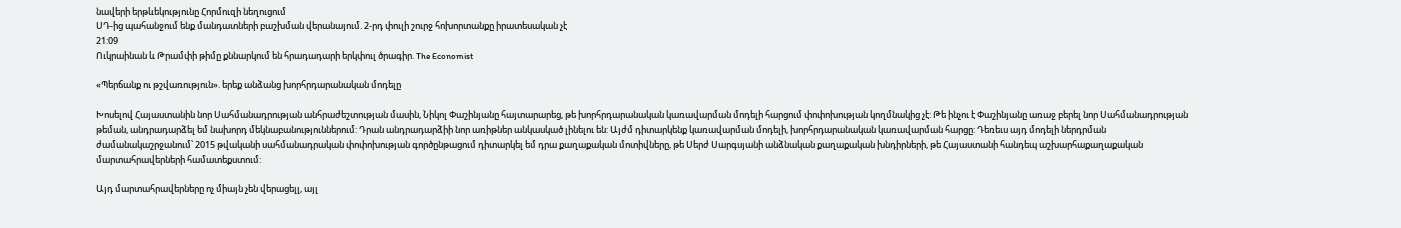նավերի երթևեկությունը Հորմուզի նեղուցում
ՍԴ-ից պահանջում ենք մանդատների բաշխման վերանայում. 2-րդ փուլի շուրջ հոխորտանքը իրատեսական չէ
21:09
Ուկրաինան և Թրամփի թիմը քննարկում են հրադադարի երկփուլ ծրագիր. The Economist

«Պերճանք ու թշվառություն». երեք անձանց խորհրդարանական մոդելը

Խոսելով Հայաստանին նոր Սահմանադրության անհրաժեշտության մասին, Նիկոլ Փաշինյանը հայտարարեց, թե խորհրդարանական կառավարման մոդելի հարցում փոփոխության կողմնակից չէ: Թե ինչու է Փաշինյանը առաջ բերել նոր Սահմանադրության թեման, անդրադարձել եմ նախորդ մեկնաբանություններում: Դրան անդրադարձիի նոր առիթներ անկասկած լինելու են: Այժմ դիտարկենք կառավարման մոդելի, խորհրդարանական կառավարման հարցը: Դեռեւս այդ մոդելի ներդրման ժամանակաշրջանում՝ 2015 թվականի սահմանադրական փոփոխության գործընթացում դիտարկել եմ դրա քաղաքական մոտիվները, թե Սերժ Սարգսյանի անձնական քաղաքական խնդիրների, թե Հայաստանի հանդեպ աշխարհաքաղաքական մարտահրավերների համատեքստում:

Այդ մարտահրավերները ոչ միայն չեն վերացելլ, այլ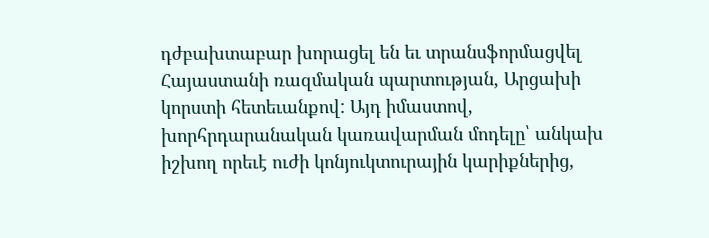դժբախտաբար խորացել են եւ տրանսֆորմացվել Հայաստանի ռազմական պարտության, Արցախի կորստի հետեւանքով: Այդ իմաստով, խորհրդարանական կառավարման մոդելը՝ անկախ իշխող որեւէ ուժի կոնյուկտուրային կարիքներից,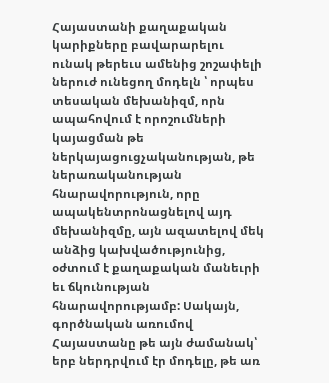Հայաստանի քաղաքական կարիքները բավարարելու ունակ թերեւս ամենից շոշափելի ներուժ ունեցող մոդելն ՝ որպես տեսական մեխանիզմ, որն ապահովում է որոշումների կայացման թե ներկայացուցչականության, թե ներառականության հնարավորություն, որը ապակենտրոնացնելով այդ մեխանիզմը, այն ազատելով մեկ անձից կախվածությունից, օժտում է քաղաքական մանեւրի եւ ճկունության հնարավորությամբ: Սակայն, գործնական առումով Հայաստանը թե այն ժամանակ՝ երբ ներդրվում էր մոդելը, թե առ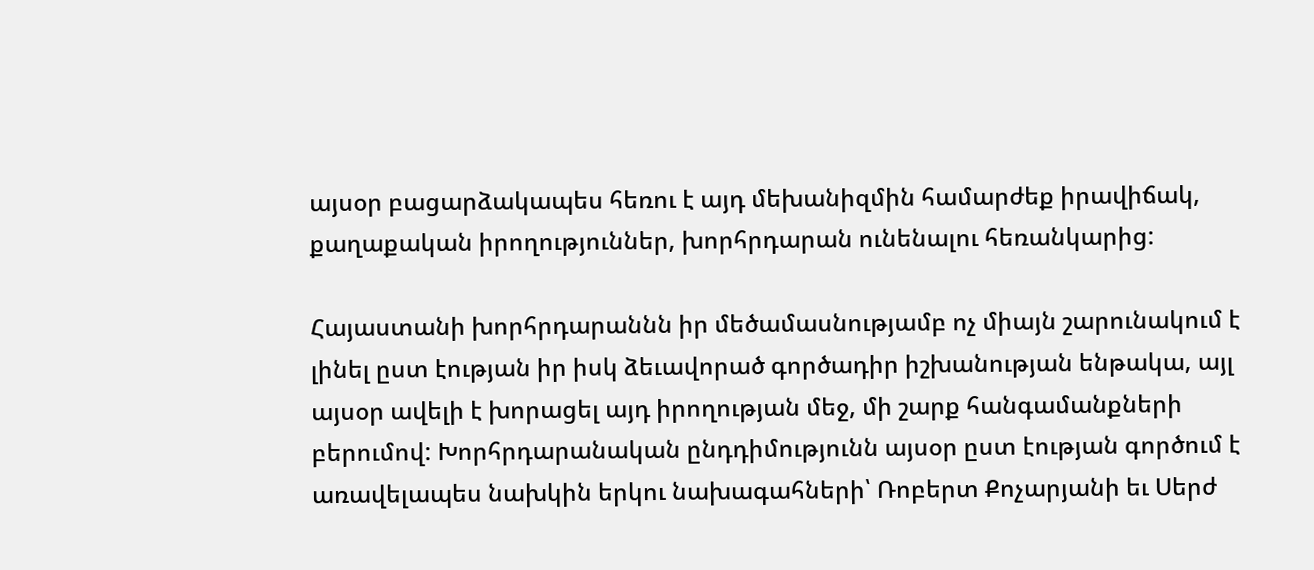այսօր բացարձակապես հեռու է այդ մեխանիզմին համարժեք իրավիճակ, քաղաքական իրողություններ, խորհրդարան ունենալու հեռանկարից:

Հայաստանի խորհրդարաննն իր մեծամասնությամբ ոչ միայն շարունակում է լինել ըստ էության իր իսկ ձեւավորած գործադիր իշխանության ենթակա, այլ այսօր ավելի է խորացել այդ իրողության մեջ, մի շարք հանգամանքների բերումով: Խորհրդարանական ընդդիմությունն այսօր ըստ էության գործում է առավելապես նախկին երկու նախագահների՝ Ռոբերտ Քոչարյանի եւ Սերժ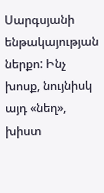Սարգսյանի ենթակայության ներքո: Ինչ խոսք, նույնիսկ այդ «նեղ», խիստ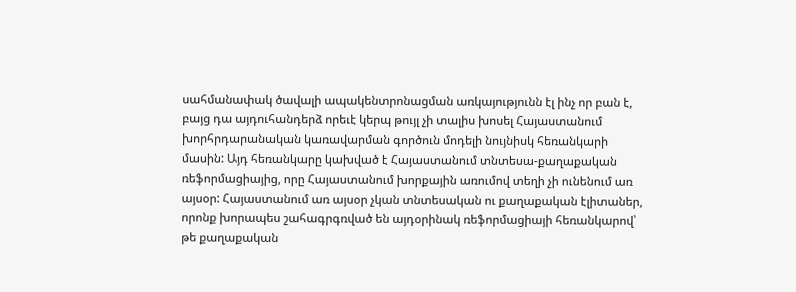սահմանափակ ծավալի ապակենտրոնացման առկայությունն էլ ինչ որ բան է, բայց դա այդուհանդերձ որեւէ կերպ թույլ չի տալիս խոսել Հայաստանում խորհրդարանական կառավարման գործուն մոդելի նույնիսկ հեռանկարի մասին: Այդ հեռանկարը կախված է Հայաստանում տնտեսա-քաղաքական ռեֆորմացիայից, որը Հայաստանում խորքային առումով տեղի չի ունենում առ այսօր: Հայաստանում առ այսօր չկան տնտեսական ու քաղաքական էլիտաներ, որոնք խորապես շահագրգռված են այդօրինակ ռեֆորմացիայի հեռանկարով՝ թե քաղաքական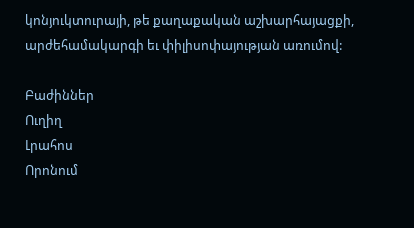կոնյուկտուրայի, թե քաղաքական աշխարհայացքի, արժեհամակարգի եւ փիլիսոփայության առումով:

Բաժիններ
Ուղիղ
Լրահոս
Որոնում